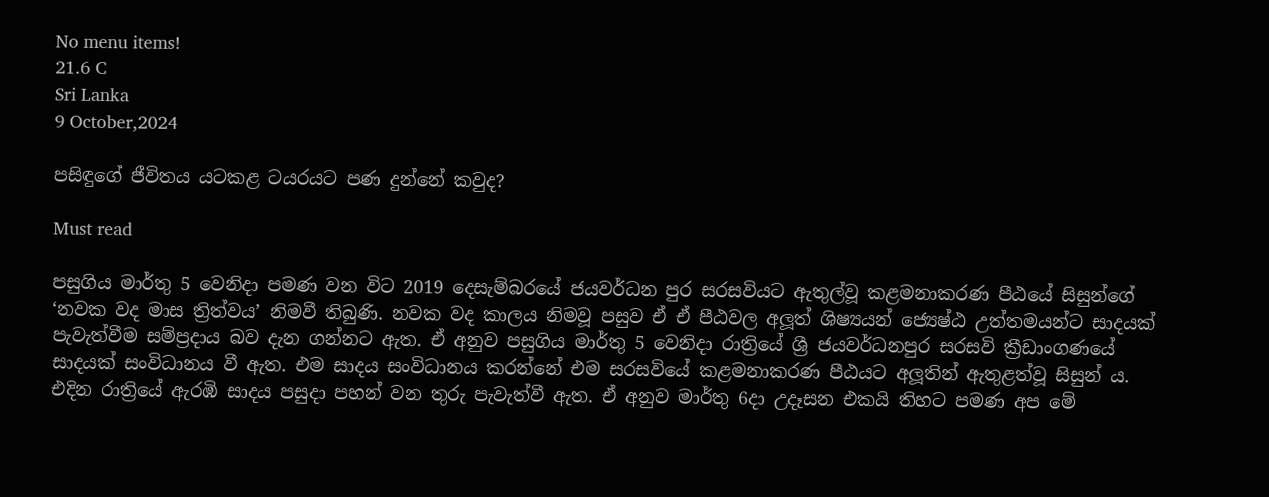No menu items!
21.6 C
Sri Lanka
9 October,2024

පසිඳුගේ ජීවිතය යටකළ ටයරයට පණ දුන්නේ කවුද?

Must read

පසුගිය මාර්තු 5 වෙනිදා පමණ වන විට 2019 දෙසැම්බරයේ ජයවර්ධන පුර සරසවියට ඇතුල්වූ කළමනාකරණ පීඨයේ සිසුන්ගේ ‘නවක වද මාස ත්‍රිත්වය’ නිමවී තිබුණි. නවක වද කාලය නිමවූ පසුව ඒ ඒ පීඨවල අලූත් ශිෂ්‍යයන් ජ්‍යෙෂ්ඨ උත්තමයන්ට සාදයක් පැවැත්වීම සම්ප්‍රදාය බව දැන ගන්නට ඇත. ඒ අනුව පසුගිය මාර්තු 5 වෙනිදා රාත්‍රියේ ශ්‍රී ජයවර්ධනපුර සරසවි ක්‍රීඩාංගණයේ සාදයක් සංවිධානය වී ඇත. එම සාදය සංවිධානය කරන්නේ එම සරසවියේ කළමනාකරණ පීඨයට අලූතින් ඇතුළත්වූ සිසුන් ය. එදින රාත්‍රියේ ඇරඹි සාදය පසුදා පහන් වන තුරු පැවැත්වී ඇත. ඒ අනුව මාර්තු 6දා උදෑසන එකයි තිහට පමණ අප මේ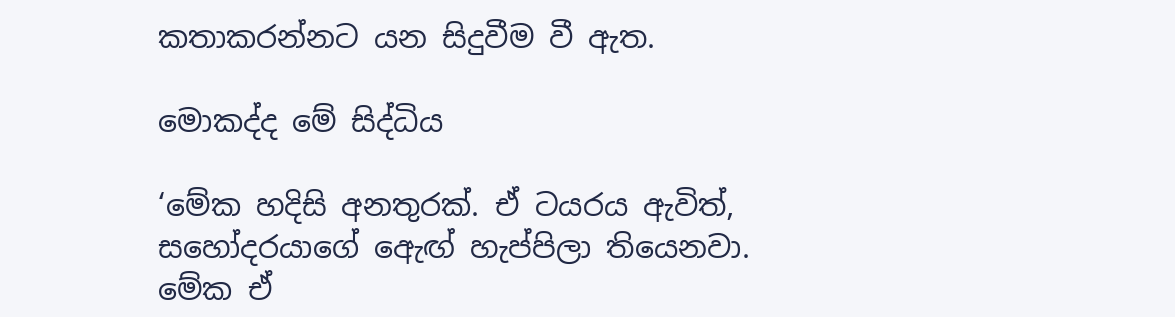කතාකරන්නට යන සිදුවීම වී ඇත.

මොකද්ද මේ සිද්ධිය

‘මේක හදිසි අනතුරක්. ඒ ටයරය ඇවිත්, සහෝදරයාගේ ඇෙඟ් හැප්පිලා තියෙනවා. මේක ඒ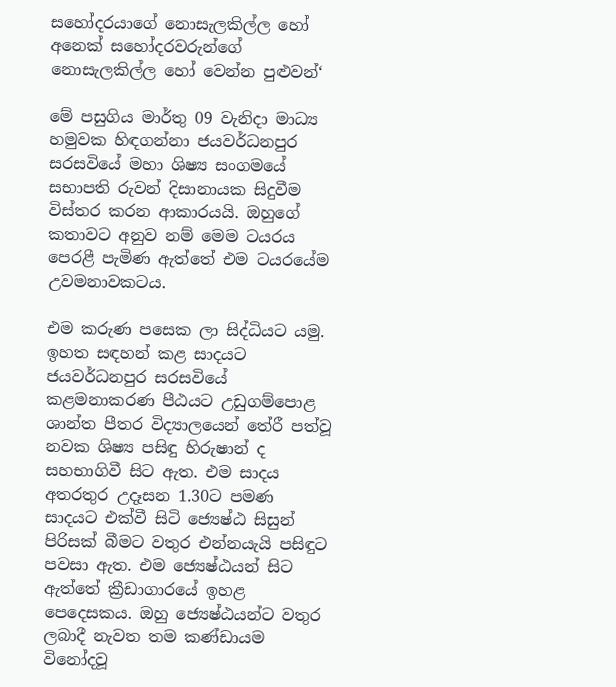සහෝදරයාගේ නොසැලකිල්ල හෝ අනෙක් සහෝදරවරුන්ගේ නොසැලකිල්ල හෝ වෙන්න පුළුවන්‘

මේ පසුගිය මාර්තු 09 වැනිදා මාධ්‍ය හමුවක හිඳගන්නා ජයවර්ධනපුර සරසවියේ මහා ශිෂ්‍ය සංගමයේ සභාපති රුවන් දිසානායක සිදුවීම විස්තර කරන ආකාරයයි. ඔහුගේ කතාවට අනුව නම් මෙම ටයරය පෙරළී පැමිණ ඇත්තේ එම ටයරයේම උවමනාවකටය.

එම කරුණ පසෙක ලා සිද්ධියට යමු. ඉහත සඳහන් කළ සාදයට ජයවර්ධනපුර සරසවියේ කළමනාකරණ පීඨයට උඩුගම්පොළ ශාන්ත පීතර විද්‍යාලයෙන් තේරී පත්වූ නවක ශිෂ්‍ය පසිඳු හිරුෂාන් ද සහභාගිවී සිට ඇත. එම සාදය අතරතුර උදෑසන 1.30ට පමණ සාදයට එක්වී සිටි ජ්‍යෙෂ්ඨ සිසුන් පිරිසක් බීමට වතුර එන්නයැයි පසිඳුට පවසා ඇත. එම ජ්‍යෙෂ්ඨයන් සිට ඇත්තේ ක්‍රීඩාගාරයේ ඉහළ පෙදෙසකය. ඔහු ජ්‍යෙෂ්ඨයන්ට වතුර ලබාදී නැවත තම කණ්ඩායම විනෝදවූ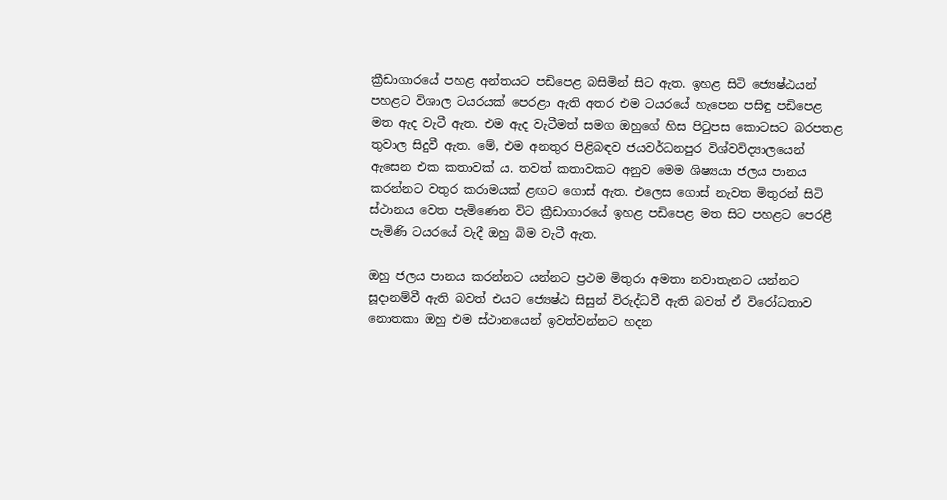ක්‍රීඩාගාරයේ පහළ අන්තයට පඩිපෙළ බසිමින් සිට ඇත. ඉහළ සිටි ජ්‍යෙෂ්ඨයන් පහළට විශාල ටයරයක් පෙරළා ඇති අතර එම ටයරයේ හැපෙන පසිඳු පඩිපෙළ මත ඇද වැටී ඇත. එම ඇද වැටීමත් සමග ඔහුගේ හිස පිටුපස කොටසට බරපතළ තුවාල සිදුවී ඇත. මේ, එම අනතුර පිළිබඳව ජයවර්ධනපුර විශ්වවිද්‍යාලයෙන් ඇසෙන එක කතාවක් ය. තවත් කතාවකට අනුව මෙම ශිෂ්‍යයා ජලය පානය කරන්නට වතුර කරාමයක් ළඟට ගොස් ඇත. එලෙස ගොස් නැවත මිතුරන් සිටි ස්ථානය වෙත පැමිණෙන විට ක්‍රීඩාගාරයේ ඉහළ පඩිපෙළ මත සිට පහළට පෙරළී පැමිණි ටයරයේ වැදී ඔහු බිම වැටී ඇත.

ඔහු ජලය පානය කරන්නට යන්නට ප්‍රථම මිතුරා අමතා නවාතැනට යන්නට සූදානම්වී ඇති බවත් එයට ජ්‍යෙෂ්ඨ සිසුන් විරුද්ධවී ඇති බවත් ඒ විරෝධතාව නොතකා ඔහු එම ස්ථානයෙන් ඉවත්වන්නට හදන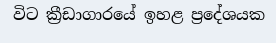විට ක්‍රීඩාගාරයේ ඉහළ ප්‍රදේශයක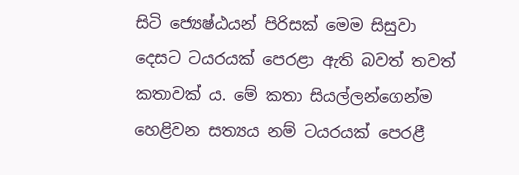සිටි ජ්‍යෙෂ්ඨයන් පිරිසක් මෙම සිසුවා දෙසට ටයරයක් පෙරළා ඇති බවත් තවත් කතාවක් ය. මේ කතා සියල්ලන්ගෙන්ම හෙළිවන සත්‍යය නම් ටයරයක් පෙරළී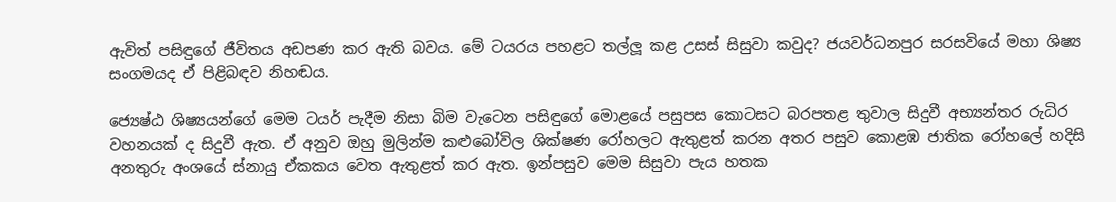ඇවිත් පසිඳුගේ ජීවිතය අඩපණ කර ඇති බවය. මේ ටයරය පහළට තල්ලූ කළ උසස් සිසුවා කවුද? ජයවර්ධනපුර සරසවියේ මහා ශිෂ්‍ය සංගමයද ඒ පිළිබඳව නිහඬය.

ජ්‍යෙෂ්ඨ ශිෂ්‍යයන්ගේ මෙම ටයර් පැදීම නිසා බිම වැටෙන පසිඳුගේ මොළයේ පසුපස කොටසට බරපතළ තුවාල සිදුවී අභ්‍යන්තර රුධිර වහනයක් ද සිදුවී ඇත. ඒ අනුව ඔහු මුලින්ම කළුබෝවිල ශික්ෂණ රෝහලට ඇතුළත් කරන අතර පසුව කොළඹ ජාතික රෝහලේ හදිසි අනතුරු අංශයේ ස්නායු ඒකකය වෙත ඇතුළත් කර ඇත. ඉන්පසුව මෙම සිසුවා පැය හතක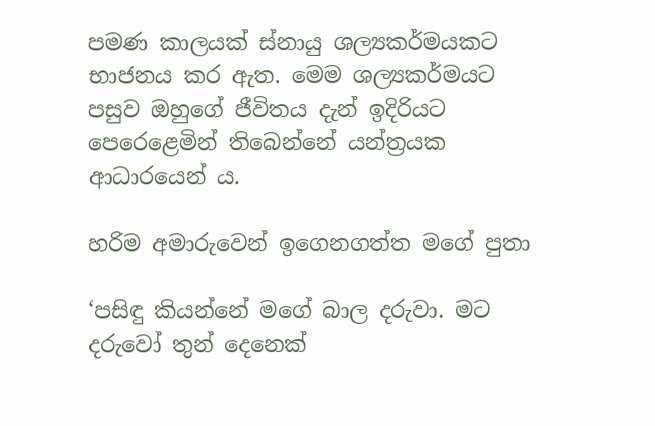පමණ කාලයක් ස්නායු ශල්‍යකර්මයකට භාජනය කර ඇත. මෙම ශල්‍යකර්මයට පසුව ඔහුගේ ජීවිතය දැන් ඉදිරියට පෙරෙළෙමින් තිබෙන්නේ යන්ත්‍රයක ආධාරයෙන් ය.

හරිම අමාරුවෙන් ඉගෙනගත්ත මගේ පුතා

‘පසිඳු කියන්නේ මගේ බාල දරුවා. මට දරුවෝ තුන් දෙනෙක්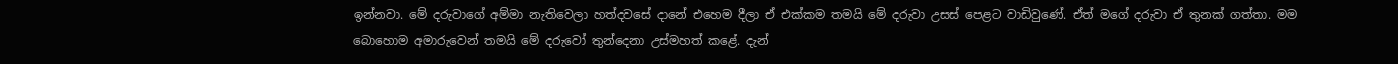ඉන්නවා. මේ දරුවාගේ අම්මා නැතිවෙලා හත්දවසේ දානේ එහෙම දීලා ඒ එක්කම තමයි මේ දරුවා උසස් පෙළට වාඩිවුණේ. ඒත් මගේ දරුවා ඒ තුනක් ගත්තා. මම බොහොම අමාරුවෙන් තමයි මේ දරුවෝ තුන්දෙනා උස්මහත් කළේ. දැන්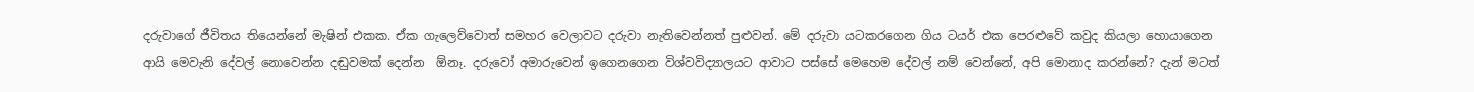දරුවාගේ ජීවිතය තියෙන්නේ මැෂින් එකක. ඒක ගැලෙව්වොත් සමහර වෙලාවට දරුවා නැතිවෙන්නත් පුළුවන්. මේ දරුවා යටකරගෙන ගිය ටයර් එක පෙරළුවේ කවුද කියලා හොයාගෙන ආයි මෙවැනි දේවල් නොවෙන්න දඬුවමක් දෙන්න  ඕනෑ. දරුවෝ අමාරුවෙන් ඉගෙනගෙන විශ්වවිද්‍යාලයට ආවාට පස්සේ මෙහෙම දේවල් නම් වෙන්නේ, අපි මොනාද කරන්නේ? දැන් මටත්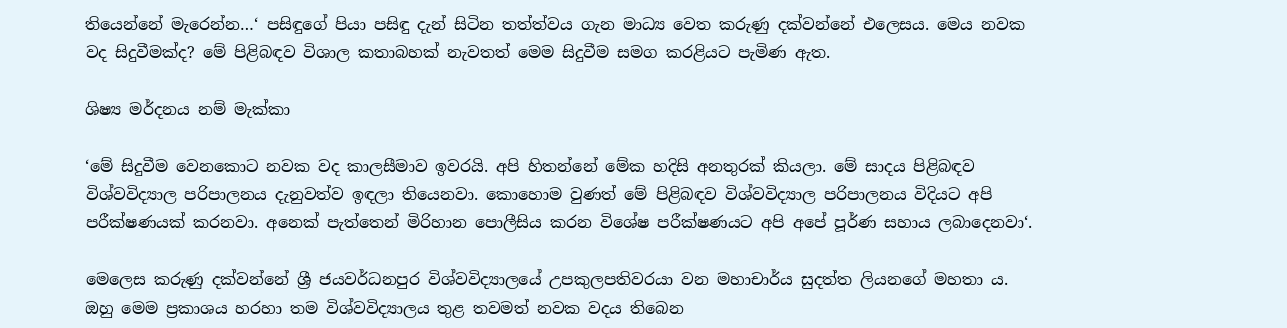තියෙන්නේ මැරෙන්න…‘ පසිඳුගේ පියා පසිඳු දැන් සිටින තත්ත්වය ගැන මාධ්‍ය වෙත කරුණු දක්වන්නේ එලෙසය. මෙය නවක වද සිදුවීමක්ද? මේ පිළිබඳව විශාල කතාබහක් නැවතත් මෙම සිදුවීම සමග කරළියට පැමිණ ඇත.

ශිෂ්‍ය මර්දනය නම් මැක්කා

‘මේ සිදුවීම වෙනකොට නවක වද කාලසීමාව ඉවරයි. අපි හිතන්නේ මේක හදිසි අනතුරක් කියලා. මේ සාදය පිළිබඳව විශ්වවිද්‍යාල පරිපාලනය දැනුවත්ව ඉඳලා තියෙනවා. කොහොම වුණත් මේ පිළිබඳව විශ්වවිද්‍යාල පරිපාලනය විදියට අපි පරීක්ෂණයක් කරනවා. අනෙක් පැත්තෙන් මිරිහාන පොලීසිය කරන විශේෂ පරීක්ෂණයට අපි අපේ පූර්ණ සහාය ලබාදෙනවා‘.

මෙලෙස කරුණු දක්වන්නේ ශ්‍රී ජයවර්ධනපුර විශ්වවිද්‍යාලයේ උපකුලපතිවරයා වන මහාචාර්ය සුදත්ත ලියනගේ මහතා ය. ඔහු මෙම ප්‍රකාශය හරහා තම විශ්වවිද්‍යාලය තුළ තවමත් නවක වදය තිබෙන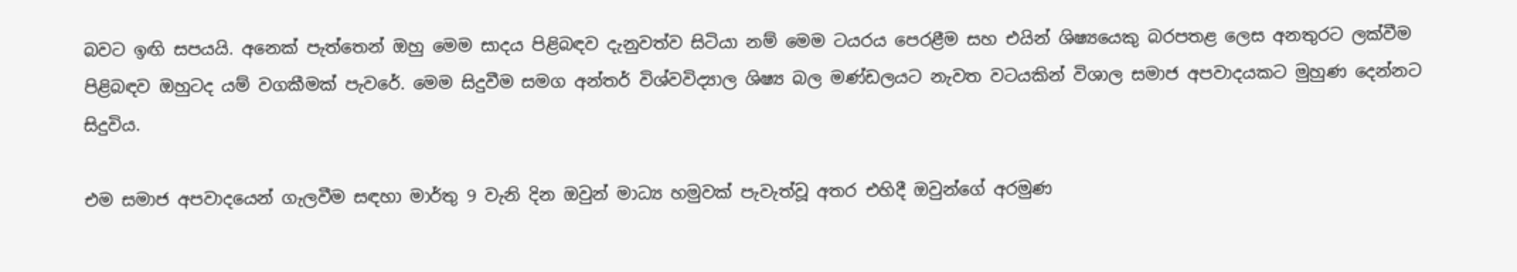බවට ඉඟි සපයයි. අනෙක් පැත්තෙන් ඔහු මෙම සාදය පිළිබඳව දැනුවත්ව සිටියා නම් මෙම ටයරය පෙරළීම සහ එයින් ශිෂ්‍යයෙකු බරපතළ ලෙස අනතුරට ලක්වීම පිළිබඳව ඔහුටද යම් වගකීමක් පැවරේ. මෙම සිදුවීම සමග අන්තර් විශ්වවිද්‍යාල ශිෂ්‍ය බල මණ්ඩලයට නැවත වටයකින් විශාල සමාජ අපවාදයකට මුහුණ දෙන්නට සිදුවිය.

එම සමාජ අපවාදයෙන් ගැලවීම සඳහා මාර්තු 9 වැනි දින ඔවුන් මාධ්‍ය හමුවක් පැවැත්වූ අතර එහිදී ඔවුන්ගේ අරමුණ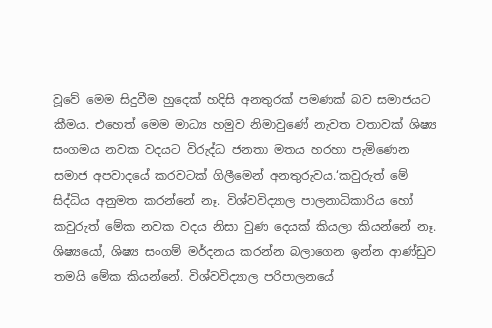වූවේ මෙම සිදුවීම හුදෙක් හදිසි අනතුරක් පමණක් බව සමාජයට කීමය. එහෙත් මෙම මාධ්‍ය හමුව නිමාවුණේ නැවත වතාවක් ශිෂ්‍ය සංගමය නවක වදයට විරුද්ධ ජනතා මතය හරහා පැමිණෙන සමාජ අපවාදයේ කරවටක් ගිලීමෙන් අනතුරුවය.‘කවුරුත් මේ සිද්ධිය අනුමත කරන්නේ නෑ. විශ්වවිද්‍යාල පාලනාධිකාරිය හෝ කවුරුත් මේක නවක වදය නිසා වුණ දෙයක් කියලා කියන්නේ නෑ. ශිෂ්‍යයෝ, ශිෂ්‍ය සංගම් මර්දනය කරන්න බලාගෙන ඉන්න ආණ්ඩුව තමයි මේක කියන්නේ. විශ්වවිද්‍යාල පරිපාලනයේ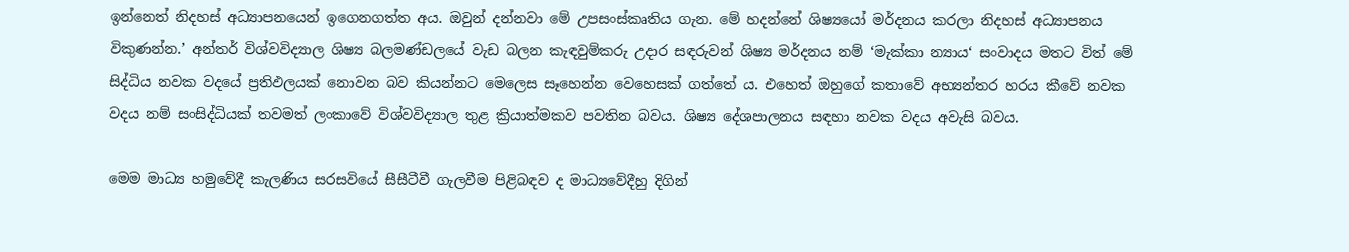ඉන්නෙත් නිදහස් අධ්‍යාපනයෙන් ඉගෙනගත්ත අය. ඔවුන් දන්නවා මේ උපසංස්කෘතිය ගැන. මේ හදන්නේ ශිෂ්‍යයෝ මර්දනය කරලා නිදහස් අධ්‍යාපනය විකුණන්න.’ අන්තර් විශ්වවිද්‍යාල ශිෂ්‍ය බලමණ්ඩලයේ වැඩ බලන කැඳවුම්කරු උදාර සඳරුවන් ශිෂ්‍ය මර්දනය නම් ‘මැක්කා න්‍යාය‘ සංවාදය මතට විත් මේ සිද්ධිය නවක වදයේ ප්‍රතිඵලයක් නොවන බව කියන්නට මෙලෙස සෑහෙන්න වෙහෙසක් ගත්තේ ය. එහෙත් ඔහුගේ කතාවේ අභ්‍යන්තර හරය කීවේ නවක වදය නම් සංසිද්ධියක් තවමත් ලංකාවේ විශ්වවිද්‍යාල තුළ ක්‍රියාත්මකව පවතින බවය. ශිෂ්‍ය දේශපාලනය සඳහා නවක වදය අවැසි බවය.

මෙම මාධ්‍ය හමුවේදී කැලණිය සරසවියේ සීසීටීවී ගැලවීම පිළිබඳව ද මාධ්‍යවේදීහු දිගින්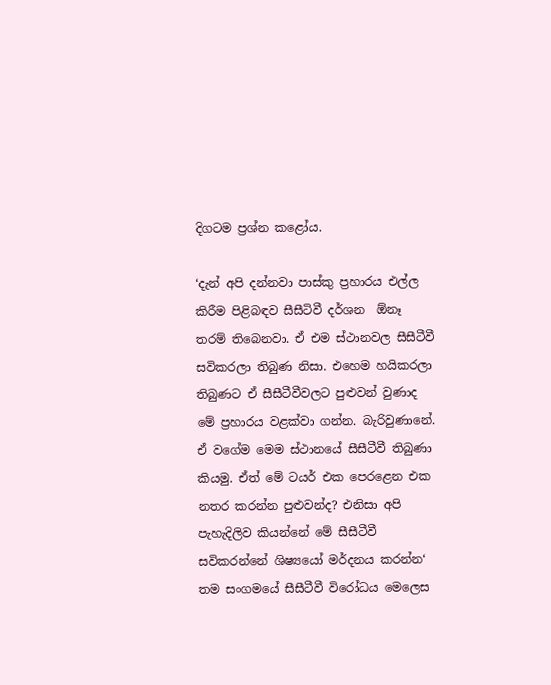දිගටම ප්‍රශ්න කළෝය.

‘දැන් අපි දන්නවා පාස්කු ප්‍රහාරය එල්ල කිරීම පිළිබඳව සීසීටිවී දර්ශන  ඕනෑ තරම් තිබෙනවා. ඒ එම ස්ථානවල සීසීටීවී සවිකරලා තිබුණ නිසා. එහෙම හයිකරලා තිබුණට ඒ සීසීටීවීවලට පුළුවන් වුණාද මේ ප්‍රහාරය වළක්වා ගන්න. බැරිවුණානේ. ඒ වගේම මෙම ස්ථානයේ සීසීටීවී තිබුණා කියමු. ඒත් මේ ටයර් එක පෙරළෙන එක නතර කරන්න පුළුවන්ද? එනිසා අපි පැහැදිලිව කියන්නේ මේ සීසීටීවී සවිකරන්නේ ශිෂ්‍යයෝ මර්දනය කරන්න‘ තම සංගමයේ සීසීටීවී විරෝධය මෙලෙස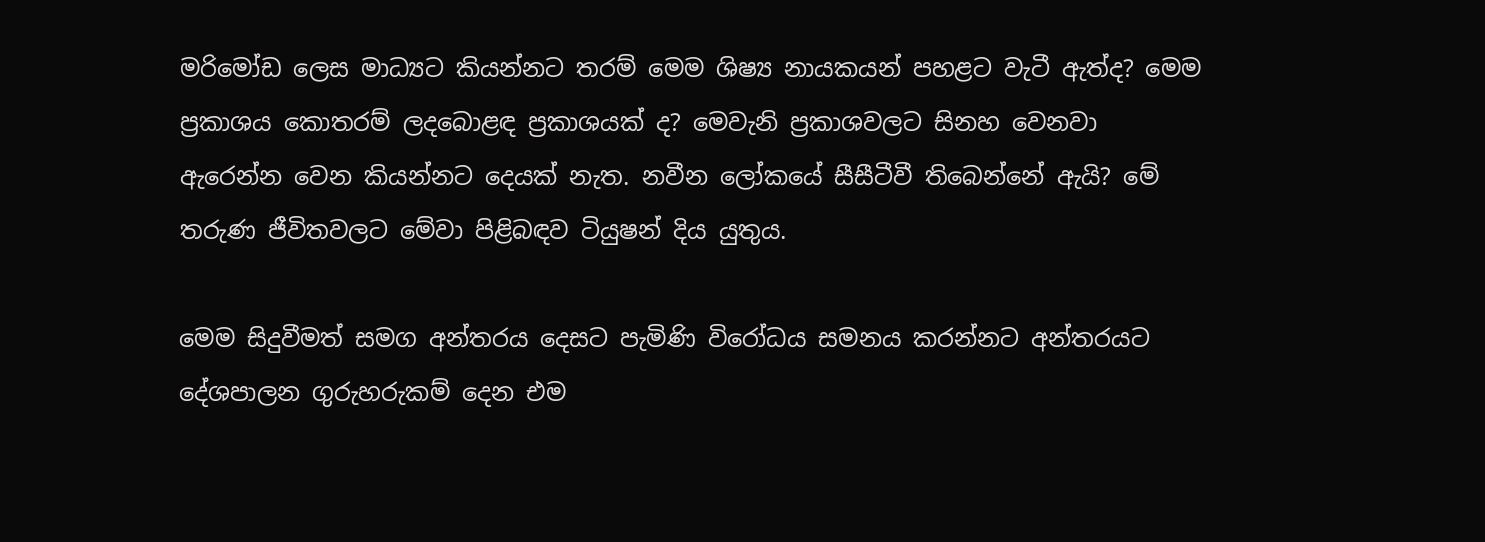මරිමෝඩ ලෙස මාධ්‍යට කියන්නට තරම් මෙම ශිෂ්‍ය නායකයන් පහළට වැටී ඇත්ද? මෙම ප්‍රකාශය කොතරම් ලදබොළඳ ප්‍රකාශයක් ද? මෙවැනි ප්‍රකාශවලට සිනහ වෙනවා ඇරෙන්න වෙන කියන්නට දෙයක් නැත. නවීන ලෝකයේ සීසීටීවී තිබෙන්නේ ඇයි? මේ තරුණ ජීවිතවලට මේවා පිළිබඳව ටියුෂන් දිය යුතුය.

මෙම සිදුවීමත් සමග අන්තරය දෙසට පැමිණි විරෝධය සමනය කරන්නට අන්තරයට දේශපාලන ගුරුහරුකම් දෙන එම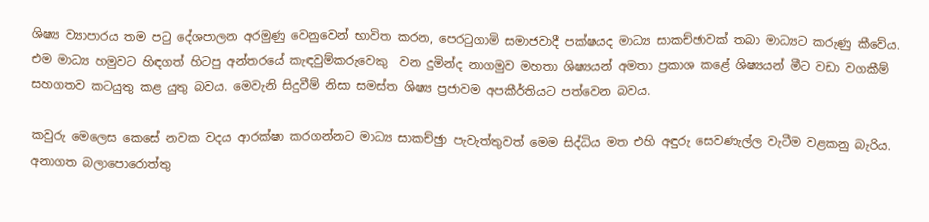ශිෂ්‍ය ව්‍යාපාරය තම පටු දේශපාලන අරමුණු වෙනුවෙන් භාවිත කරන, පෙරටුගාමි සමාජවාදී පක්ෂයද මාධ්‍ය සාකච්ඡාවක් තබා මාධ්‍යට කරුණු කීවේය. එම මාධ්‍ය හමුවට හිඳගත් හිටපු අන්තරයේ කැඳවුම්කරුවෙකු  වන දුමින්ද නාගමුව මහතා ශිෂ්‍යයන් අමතා ප්‍රකාශ කළේ ශිෂ්‍යයන් මීට වඩා වගකීම් සහගතව කටයුතු කළ යුතු බවය. මෙවැනි සිදුවීම් නිසා සමස්ත ශිෂ්‍ය ප්‍රජාවම අපකීර්තියට පත්වෙන බවය.

කවුරු මෙලෙස කෙසේ නවක වදය ආරක්ෂා කරගන්නට මාධ්‍ය සාකච්ඡුා පැවැත්තුවත් මෙම සිද්ධිය මත එහි අඳුරු සෙවණැල්ල වැටීම වළකනු බැරිය. අනාගත බලාපොරොත්තු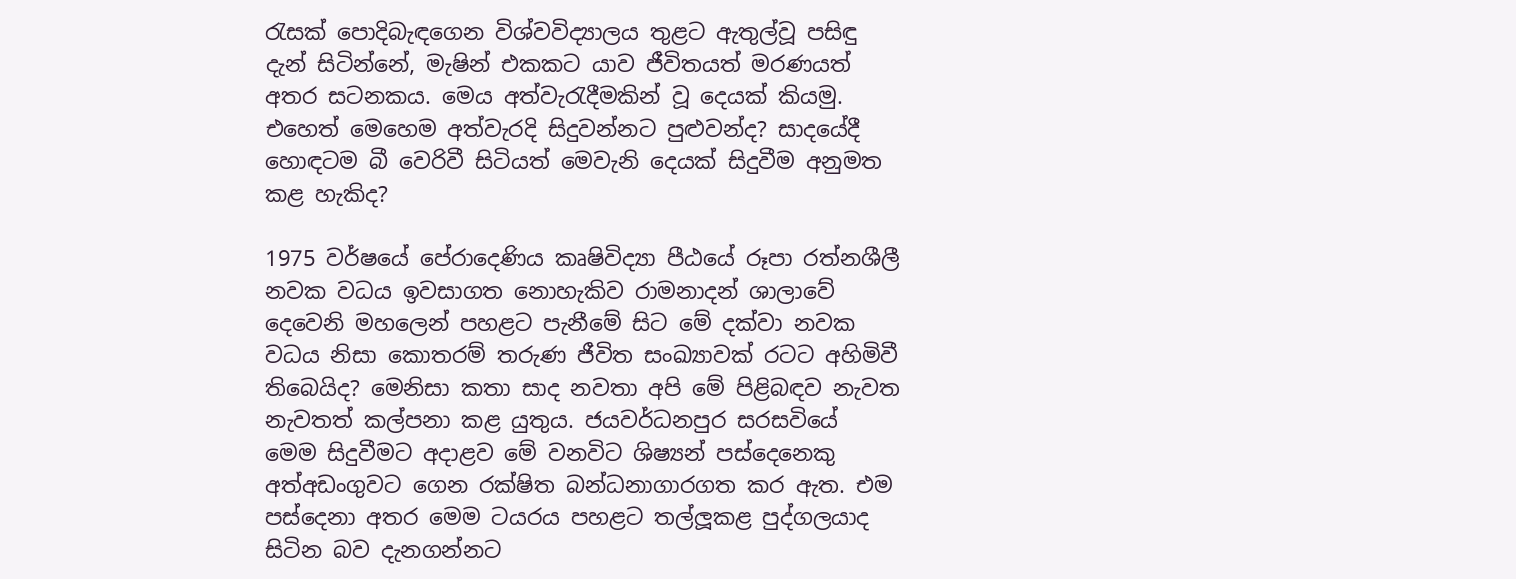රැසක් පොදිබැඳගෙන විශ්වවිද්‍යාලය තුළට ඇතුල්වූ පසිඳු දැන් සිටින්නේ, මැෂින් එකකට යාව ජීවිතයත් මරණයත් අතර සටනකය. මෙය අත්වැරැදීමකින් වූ දෙයක් කියමු. එහෙත් මෙහෙම අත්වැරදි සිදුවන්නට පුළුවන්ද? සාදයේදී හොඳටම බී වෙරිවී සිටියත් මෙවැනි දෙයක් සිදුවීම අනුමත කළ හැකිද?

1975 වර්ෂයේ පේරාදෙණිය කෘෂිවිද්‍යා පීඨයේ රූපා රත්නශීලී නවක වධය ඉවසාගත නොහැකිව රාමනාදන් ශාලාවේ දෙවෙනි මහලෙන් පහළට පැනීමේ සිට මේ දක්වා නවක වධය නිසා කොතරම් තරුණ ජීවිත සංඛ්‍යාවක් රටට අහිමිවී තිබෙයිද? මෙනිසා කතා සාද නවතා අපි මේ පිළිබඳව නැවත නැවතත් කල්පනා කළ යුතුය. ජයවර්ධනපුර සරසවියේ මෙම සිදුවීමට අදාළව මේ වනවිට ශිෂ්‍යන් පස්දෙනෙකු අත්අඩංගුවට ගෙන රක්ෂිත බන්ධනාගාරගත කර ඇත. එම පස්දෙනා අතර මෙම ටයරය පහළට තල්ලූකළ පුද්ගලයාද සිටින බව දැනගන්නට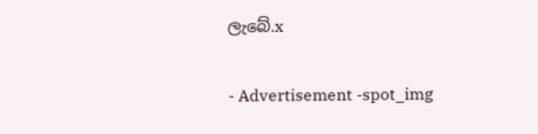ලැබේ.x

- Advertisement -spot_img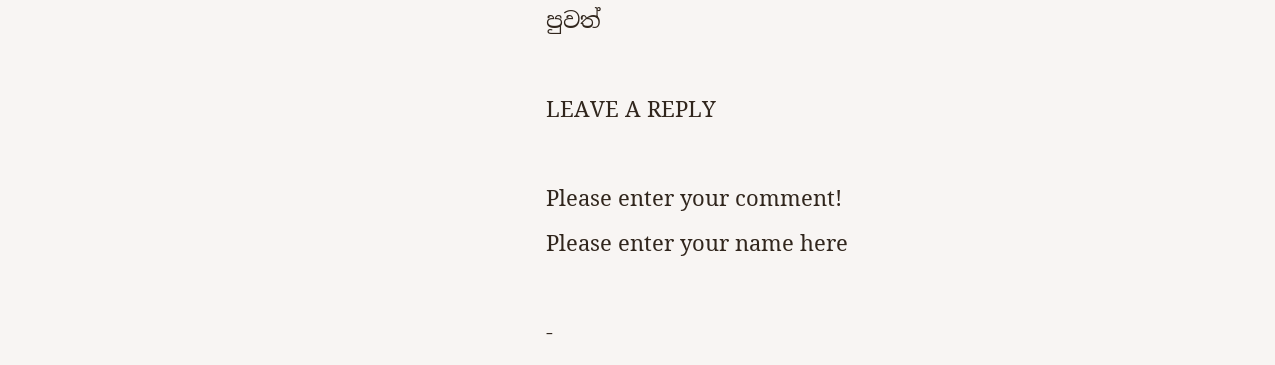පුවත්

LEAVE A REPLY

Please enter your comment!
Please enter your name here

-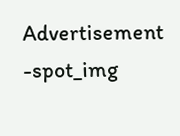Advertisement -spot_img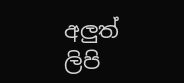අලුත් ලිපි